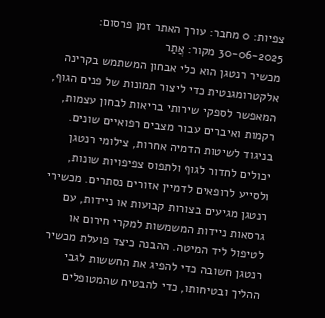צפיות: 0 מחבר: עורך האתר זמן פרסום: 30-06-2025 מקור: אֲתַר
מכשיר רנטגן הוא כלי אבחון המשתמש בקרינה אלקטרומגנטית כדי ליצור תמונות של פנים הגוף, המאפשר לספקי שירותי בריאות לבחון עצמות, רקמות ואיברים עבור מצבים רפואיים שונים. בניגוד לשיטות הדמיה אחרות, צילומי רנטגן יכולים לחדור לגוף ולתפוס צפיפויות שונות, ולסייע לרופאים לדמיין אזורים נסתרים. מכשירי רנטגן מגיעים בצורות קבועות או ניידות, עם גרסאות ניידות המשמשות למקרי חירום או לטיפול ליד המיטה. ההבנה כיצד פועלת מכשיר רנטגן חשובה כדי להפיג את החששות לגבי ההליך ובטיחותו, כדי להבטיח שהמטופלים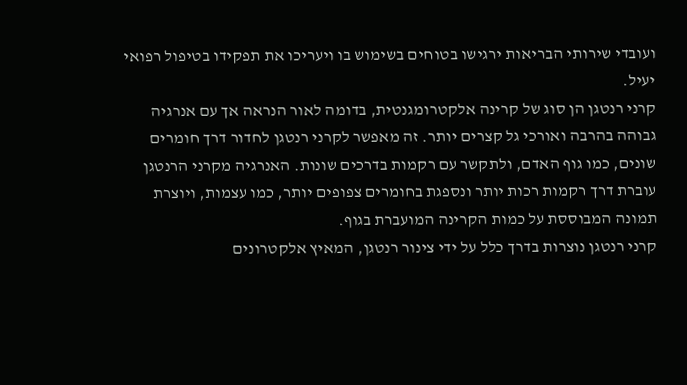ועובדי שירותי הבריאות ירגישו בטוחים בשימוש בו ויעריכו את תפקידו בטיפול רפואי יעיל.
קרני רנטגן הן סוג של קרינה אלקטרומגנטית, בדומה לאור הנראה אך עם אנרגיה גבוהה בהרבה ואורכי גל קצרים יותר. זה מאפשר לקרני רנטגן לחדור דרך חומרים שונים, כמו גוף האדם, ולתקשר עם רקמות בדרכים שונות. האנרגיה מקרני הרנטגן עוברת דרך רקמות רכות יותר ונספגת בחומרים צפופים יותר, כמו עצמות, ויוצרת תמונה המבוססת על כמות הקרינה המועברת בגוף.
קרני רנטגן נוצרות בדרך כלל על ידי צינור רנטגן, המאיץ אלקטרונים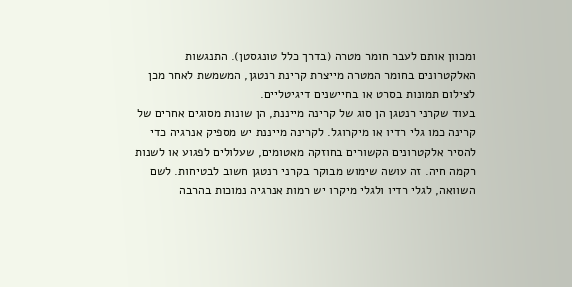ומכוון אותם לעבר חומר מטרה (בדרך כלל טונגסטן). התנגשות האלקטרונים בחומר המטרה מייצרת קרינת רנטגן, המשמשת לאחר מכן לצילום תמונות בסרט או בחיישנים דיגיטליים.
בעוד שקרני רנטגן הן סוג של קרינה מייננת, הן שונות מסוגים אחרים של קרינה כמו גלי רדיו או מיקרוגל. לקרינה מייננת יש מספיק אנרגיה כדי להסיר אלקטרונים הקשורים בחוזקה מאטומים, שעלולים לפגוע או לשנות רקמה חיה. זה עושה שימוש מבוקר בקרני רנטגן חשוב לבטיחות. לשם השוואה, לגלי רדיו ולגלי מיקרו יש רמות אנרגיה נמוכות בהרבה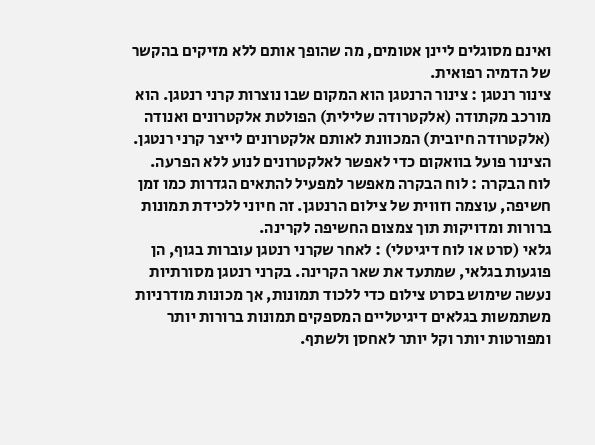ואינם מסוגלים ליינן אטומים, מה שהופך אותם ללא מזיקים בהקשר של הדמיה רפואית.
צינור רנטגן : צינור הרנטגן הוא המקום שבו נוצרות קרני רנטגן. הוא מורכב מקתודה (אלקטרודה שלילית) הפולטת אלקטרונים ואנודה (אלקטרודה חיובית) המכוונת לאותם אלקטרונים לייצר קרני רנטגן. הצינור פועל בוואקום כדי לאפשר לאלקטרונים לנוע ללא הפרעה.
לוח הבקרה : לוח הבקרה מאפשר למפעיל להתאים הגדרות כמו זמן חשיפה, עוצמה וזווית של צילום הרנטגן. זה חיוני ללכידת תמונות ברורות ומדויקות תוך צמצום החשיפה לקרינה.
גלאי (סרט או לוח דיגיטלי) : לאחר שקרני רנטגן עוברות בגוף, הן פוגעות בגלאי, שמתעד את שאר הקרינה. בקרני רנטגן מסורתיות נעשה שימוש בסרט צילום כדי ללכוד תמונות, אך מכונות מודרניות משתמשות בגלאים דיגיטליים המספקים תמונות ברורות יותר ומפורטות יותר וקל יותר לאחסן ולשתף.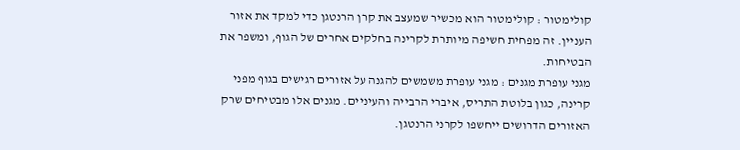קולימטור : קולימטור הוא מכשיר שמעצב את קרן הרנטגן כדי למקד את אזור העניין. זה מפחית חשיפה מיותרת לקרינה בחלקים אחרים של הגוף, ומשפר את הבטיחות.
מגני עופרת מגנים : מגני עופרת משמשים להגנה על אזורים רגישים בגוף מפני קרינה, כגון בלוטת התריס, איברי הרבייה והעיניים. מגנים אלו מבטיחים שרק האזורים הדרושים ייחשפו לקרני הרנטגן.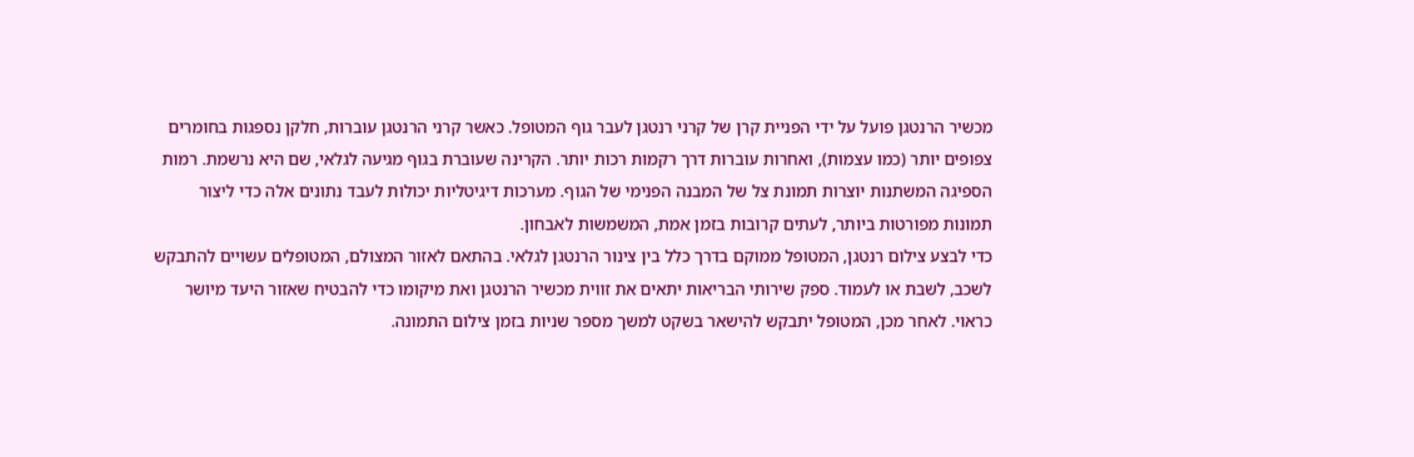מכשיר הרנטגן פועל על ידי הפניית קרן של קרני רנטגן לעבר גוף המטופל. כאשר קרני הרנטגן עוברות, חלקן נספגות בחומרים צפופים יותר (כמו עצמות), ואחרות עוברות דרך רקמות רכות יותר. הקרינה שעוברת בגוף מגיעה לגלאי, שם היא נרשמת. רמות הספיגה המשתנות יוצרות תמונת צל של המבנה הפנימי של הגוף. מערכות דיגיטליות יכולות לעבד נתונים אלה כדי ליצור תמונות מפורטות ביותר, לעתים קרובות בזמן אמת, המשמשות לאבחון.
כדי לבצע צילום רנטגן, המטופל ממוקם בדרך כלל בין צינור הרנטגן לגלאי. בהתאם לאזור המצולם, המטופלים עשויים להתבקש לשכב, לשבת או לעמוד. ספק שירותי הבריאות יתאים את זווית מכשיר הרנטגן ואת מיקומו כדי להבטיח שאזור היעד מיושר כראוי. לאחר מכן, המטופל יתבקש להישאר בשקט למשך מספר שניות בזמן צילום התמונה.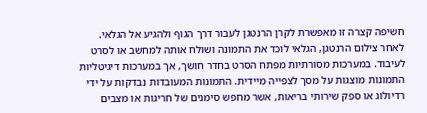חשיפה קצרה זו מאפשרת לקרן הרנטגן לעבור דרך הגוף ולהגיע אל הגלאי.
לאחר צילום הרנטגן, הגלאי לוכד את התמונה ושולח אותה למחשב או לסרט לעיבוד. במערכות מסורתיות מפתח הסרט בחדר חושך, אך במערכות דיגיטליות התמונות מוצגות על מסך לצפייה מיידית. התמונות המעובדות נבדקות על ידי רדיולוג או ספק שירותי בריאות, אשר מחפש סימנים של חריגות או מצבים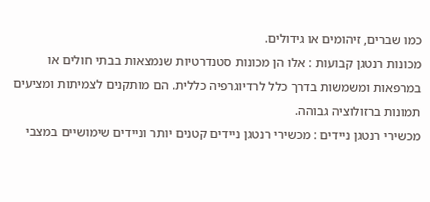כמו שברים, זיהומים או גידולים.
מכונות רנטגן קבועות : אלו הן מכונות סטנדרטיות שנמצאות בבתי חולים או במרפאות ומשמשות בדרך כלל לרדיוגרפיה כללית. הם מותקנים לצמיתות ומציעים תמונות ברזולוציה גבוהה.
מכשירי רנטגן ניידים : מכשירי רנטגן ניידים קטנים יותר וניידים שימושיים במצבי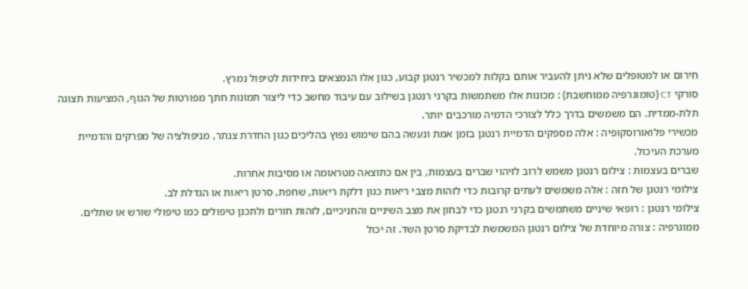חירום או למטופלים שלא ניתן להעביר אותם בקלות למכשיר רנטגן קבוע, כגון אלו הנמצאים ביחידות לטיפול נמרץ.
סורקי CT (טומוגרפיה ממוחשבת) : מכונות אלו משתמשות בקרני רנטגן בשילוב עם עיבוד מחשב כדי ליצור תמונות חתך מפורטות של הגוף, המציעות תצוגה תלת-ממדית. הם משמשים בדרך כלל לצורכי הדמיה מורכבים יותר.
מכשירי פלואורוסקופיה : אלה מספקים הדמיית רנטגן בזמן אמת ונעשה בהם שימוש נפוץ בהליכים כגון החדרת צנתר, מניפולציה של מפרקים והדמיית מערכת העיכול.
שברים בעצמות : צילום רנטגן משמש לרוב לזיהוי שברים בעצמות, בין אם כתוצאה מטראומה או מסיבות אחרות.
צילומי רנטגן של חזה : אלה משמשים לעתים קרובות כדי לזהות מצבי ריאות כגון דלקת ריאות, שחפת, סרטן ריאות או הגדלת לב.
צילומי רנטגן : רופאי שיניים משתמשים בקרני רנטגן כדי לבחון את מצב השיניים והחניכיים, לזהות חורים ולתכנן טיפולים כמו טיפולי שורש או שתלים.
ממוגרפיה : צורה מיוחדת של צילום רנטגן המשמשת לבדיקת סרטן השד. זה יכול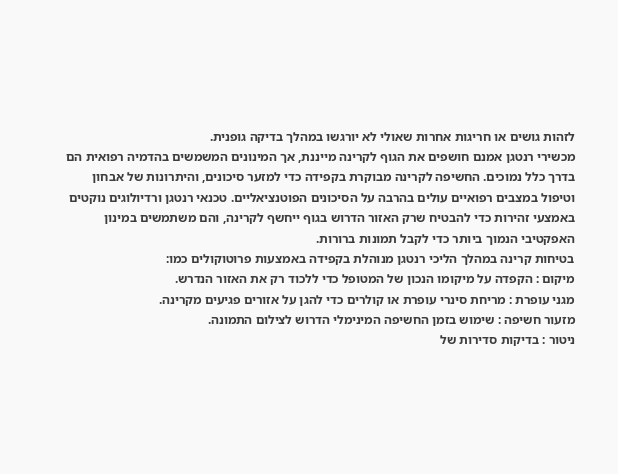לזהות גושים או חריגות אחרות שאולי לא יורגשו במהלך בדיקה גופנית.
מכשירי רנטגן אמנם חושפים את הגוף לקרינה מייננת, אך המינונים המשמשים בהדמיה רפואית הם בדרך כלל נמוכים. החשיפה לקרינה מבוקרת בקפידה כדי למזער סיכונים, והיתרונות של אבחון וטיפול במצבים רפואיים עולים בהרבה על הסיכונים הפוטנציאליים. טכנאי רנטגן ורדיולוגים נוקטים באמצעי זהירות כדי להבטיח שרק האזור הדרוש בגוף ייחשף לקרינה, והם משתמשים במינון האפקטיבי הנמוך ביותר כדי לקבל תמונות ברורות.
בטיחות קרינה במהלך הליכי רנטגן מנוהלת בקפידה באמצעות פרוטוקולים כמו:
מיקום : הקפדה על מיקומו הנכון של המטופל כדי ללכוד רק את האזור הנדרש.
מגני עופרת : מריחת סינרי עופרת או קולרים כדי להגן על אזורים פגיעים מקרינה.
מזעור חשיפה : שימוש בזמן החשיפה המינימלי הדרוש לצילום התמונה.
ניטור : בדיקות סדירות של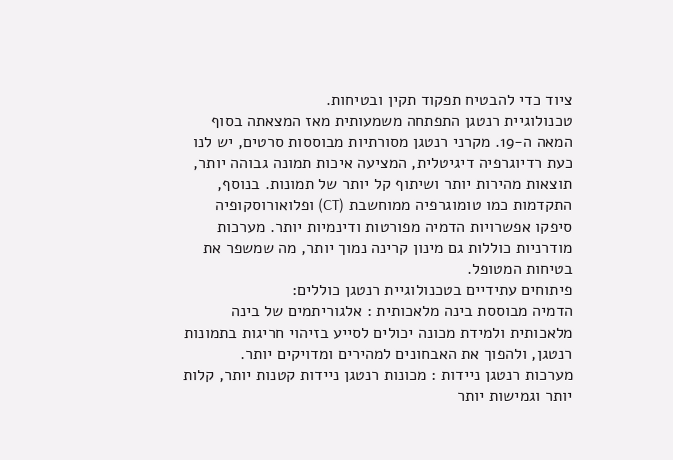ציוד כדי להבטיח תפקוד תקין ובטיחות.
טכנולוגיית רנטגן התפתחה משמעותית מאז המצאתה בסוף המאה ה-19. מקרני רנטגן מסורתיות מבוססות סרטים, יש לנו כעת רדיוגרפיה דיגיטלית, המציעה איכות תמונה גבוהה יותר, תוצאות מהירות יותר ושיתוף קל יותר של תמונות. בנוסף, התקדמות כמו טומוגרפיה ממוחשבת (CT) ופלואורוסקופיה סיפקו אפשרויות הדמיה מפורטות ודינמיות יותר. מערכות מודרניות כוללות גם מינון קרינה נמוך יותר, מה שמשפר את בטיחות המטופל.
פיתוחים עתידיים בטכנולוגיית רנטגן כוללים:
הדמיה מבוססת בינה מלאכותית : אלגוריתמים של בינה מלאכותית ולמידת מכונה יכולים לסייע בזיהוי חריגות בתמונות רנטגן, ולהפוך את האבחונים למהירים ומדויקים יותר.
מערכות רנטגן ניידות : מכונות רנטגן ניידות קטנות יותר, קלות יותר וגמישות יותר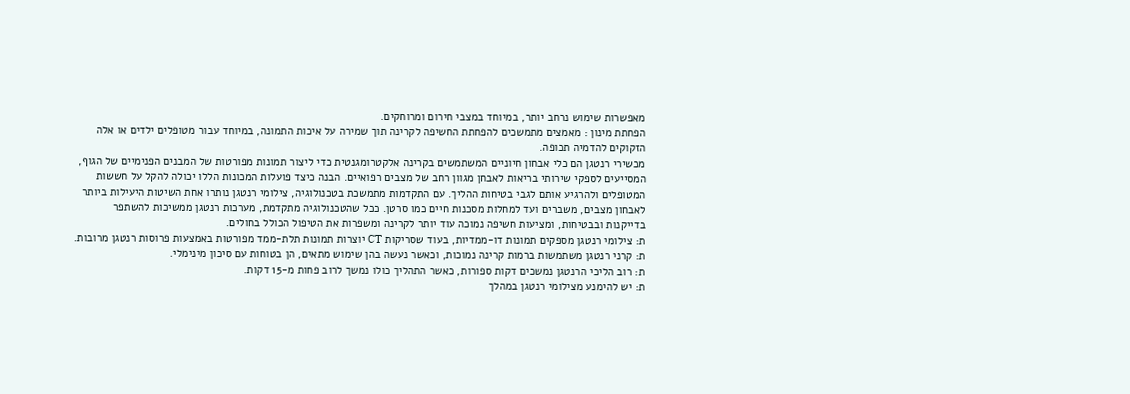מאפשרות שימוש נרחב יותר, במיוחד במצבי חירום ומרוחקים.
הפחתת מינון : מאמצים מתמשכים להפחתת החשיפה לקרינה תוך שמירה על איכות התמונה, במיוחד עבור מטופלים ילדים או אלה הזקוקים להדמיה תכופה.
מכשירי רנטגן הם כלי אבחון חיוניים המשתמשים בקרינה אלקטרומגנטית כדי ליצור תמונות מפורטות של המבנים הפנימיים של הגוף, המסייעים לספקי שירותי בריאות לאבחן מגוון רחב של מצבים רפואיים. הבנה כיצד פועלות המכונות הללו יכולה להקל על חששות המטופלים ולהרגיע אותם לגבי בטיחות ההליך. עם התקדמות מתמשכת בטכנולוגיה, צילומי רנטגן נותרו אחת השיטות היעילות ביותר לאבחון מצבים, משברים ועד למחלות מסכנות חיים כמו סרטן. ככל שהטכנולוגיה מתקדמת, מערכות רנטגן ממשיכות להשתפר בדייקנות ובבטיחות, ומציעות חשיפה נמוכה עוד יותר לקרינה ומשפרות את הטיפול הכולל בחולים.
ת: צילומי רנטגן מספקים תמונות דו-ממדיות, בעוד שסריקות CT יוצרות תמונות תלת-ממד מפורטות באמצעות פרוסות רנטגן מרובות.
ת: קרני רנטגן משתמשות ברמות קרינה נמוכות, וכאשר נעשה בהן שימוש מתאים, הן בטוחות עם סיכון מינימלי.
ת: רוב הליכי הרנטגן נמשכים דקות ספורות, כאשר התהליך כולו נמשך לרוב פחות מ-15 דקות.
ת: יש להימנע מצילומי רנטגן במהלך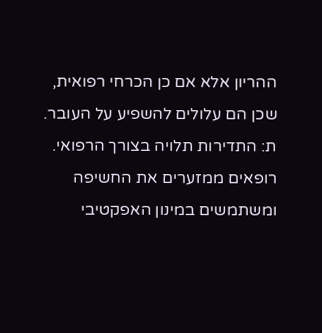ההריון אלא אם כן הכרחי רפואית, שכן הם עלולים להשפיע על העובר.
ת: התדירות תלויה בצורך הרפואי. רופאים ממזערים את החשיפה ומשתמשים במינון האפקטיבי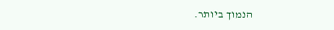הנמוך ביותר.